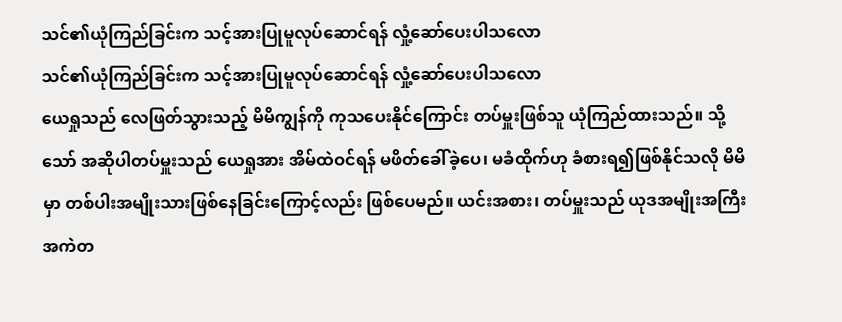သင်၏ယုံကြည်ခြင်းက သင့်အားပြုမူလုပ်ဆောင်ရန် လှုံ့ဆော်ပေးပါသလော
သင်၏ယုံကြည်ခြင်းက သင့်အားပြုမူလုပ်ဆောင်ရန် လှုံ့ဆော်ပေးပါသလော
ယေရှုသည် လေဖြတ်သွားသည့် မိမိကျွန်ကို ကုသပေးနိုင်ကြောင်း တပ်မှူးဖြစ်သူ ယုံကြည်ထားသည်။ သို့သော် အဆိုပါတပ်မှူးသည် ယေရှုအား အိမ်ထဲဝင်ရန် မဖိတ်ခေါ်ခဲ့ပေ၊ မခံထိုက်ဟု ခံစားရ၍ဖြစ်နိုင်သလို မိမိမှာ တစ်ပါးအမျိုးသားဖြစ်နေခြင်းကြောင့်လည်း ဖြစ်ပေမည်။ ယင်းအစား၊ တပ်မှူးသည် ယုဒအမျိုးအကြီးအကဲတ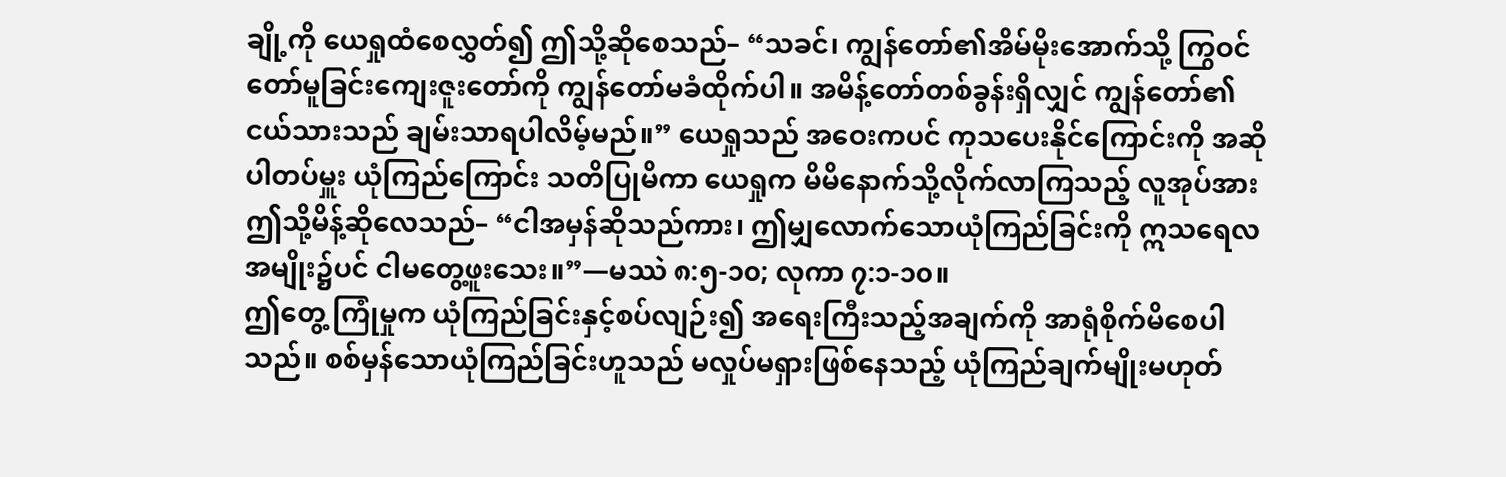ချို့ကို ယေရှုထံစေလွှတ်၍ ဤသို့ဆိုစေသည်– “သခင်၊ ကျွန်တော်၏အိမ်မိုးအောက်သို့ ကြွဝင်တော်မူခြင်းကျေးဇူးတော်ကို ကျွန်တော်မခံထိုက်ပါ။ အမိန့်တော်တစ်ခွန်းရှိလျှင် ကျွန်တော်၏ငယ်သားသည် ချမ်းသာရပါလိမ့်မည်။” ယေရှုသည် အဝေးကပင် ကုသပေးနိုင်ကြောင်းကို အဆိုပါတပ်မှူး ယုံကြည်ကြောင်း သတိပြုမိကာ ယေရှုက မိမိနောက်သို့လိုက်လာကြသည့် လူအုပ်အား ဤသို့မိန့်ဆိုလေသည်– “ငါအမှန်ဆိုသည်ကား၊ ဤမျှလောက်သောယုံကြည်ခြင်းကို ဣသရေလအမျိုး၌ပင် ငါမတွေ့ဖူးသေး။”—မဿဲ ၈:၅-၁၀; လုကာ ၇:၁-၁၀။
ဤတွေ့ ကြုံမှုက ယုံကြည်ခြင်းနှင့်စပ်လျဉ်း၍ အရေးကြီးသည့်အချက်ကို အာရုံစိုက်မိစေပါသည်။ စစ်မှန်သောယုံကြည်ခြင်းဟူသည် မလှုပ်မရှားဖြစ်နေသည့် ယုံကြည်ချက်မျိုးမဟုတ်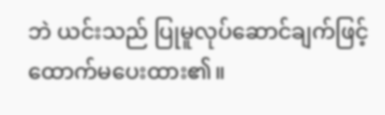ဘဲ ယင်းသည် ပြုမူလုပ်ဆောင်ချက်ဖြင့် ထောက်မပေးထား၏။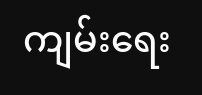ကျမ်းရေး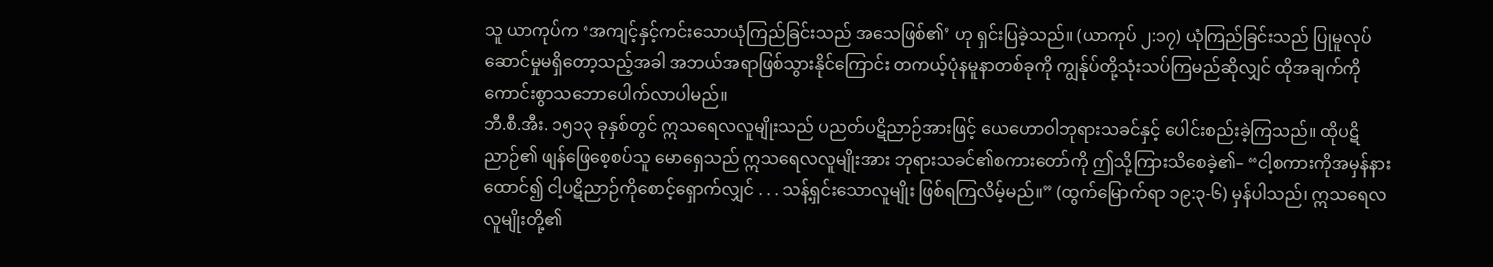သူ ယာကုပ်က ‘အကျင့်နှင့်ကင်းသောယုံကြည်ခြင်းသည် အသေဖြစ်၏’ ဟု ရှင်းပြခဲ့သည်။ (ယာကုပ် ၂:၁၇) ယုံကြည်ခြင်းသည် ပြုမူလုပ်ဆောင်မှုမရှိတော့သည့်အခါ အဘယ်အရာဖြစ်သွားနိုင်ကြောင်း တကယ့်ပုံနမူနာတစ်ခုကို ကျွန်ုပ်တို့သုံးသပ်ကြမည်ဆိုလျှင် ထိုအချက်ကို ကောင်းစွာသဘောပေါက်လာပါမည်။
ဘီ.စီ.အီး. ၁၅၁၃ ခုနှစ်တွင် ဣသရေလလူမျိုးသည် ပညတ်ပဋိညာဉ်အားဖြင့် ယေဟောဝါဘုရားသခင်နှင့် ပေါင်းစည်းခဲ့ကြသည်။ ထိုပဋိညာဉ်၏ ဖျန်ဖြေစေ့စပ်သူ မောရှေသည် ဣသရေလလူမျိုးအား ဘုရားသခင်၏စကားတော်ကို ဤသို့ကြားသိစေခဲ့၏– “ငါ့စကားကိုအမှန်နားထောင်၍ ငါ့ပဋိညာဉ်ကိုစောင့်ရှောက်လျှင် . . . သန့်ရှင်းသောလူမျိုး ဖြစ်ရကြလိမ့်မည်။” (ထွက်မြောက်ရာ ၁၉:၃-၆) မှန်ပါသည်၊ ဣသရေလလူမျိုးတို့၏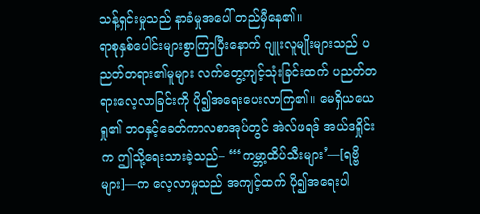သန့်ရှင်းမှုသည် နာခံမှုအပေါ် တည်မှီနေ၏။
ရာစုနှစ်ပေါင်းများစွာကြာပြီးနောက် ဂျူးလူမျိုးများသည် ပညတ်တရား၏မူများ လက်တွေ့ကျင့်သုံးခြင်းထက် ပညတ်တရားလေ့လာခြင်းကို ပို၍အရေးပေးလာကြ၏။ မေရှိယယေရှု၏ ဘဝနှင့်ခေတ်ကာလစာအုပ်တွင် အဲလ်ဖရဒ် အယ်ဒရှိုင်းက ဤသို့ရေးသားခဲ့သည်– “‘ကမ္ဘာ့ထိပ်သီးများ’—[ရဗ္ဗိများ]—က လေ့လာမှုသည် အကျင့်ထက် ပို၍အရေးပါ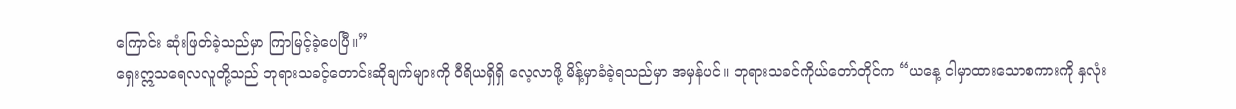ကြောင်း ဆုံးဖြတ်ခဲ့သည်မှာ ကြာမြင့်ခဲ့ပေပြီ။”
ရှေးဣသရေလလူတို့သည် ဘုရားသခင့်တောင်းဆိုချက်များကို ဝီရိယရှိရှိ လေ့လာဖို့ မိန့်မှာခံခဲ့ရသည်မှာ အမှန်ပင်။ ဘုရားသခင်ကိုယ်တော်တိုင်က “ယနေ့ ငါမှာထားသောစကားကို နှလုံး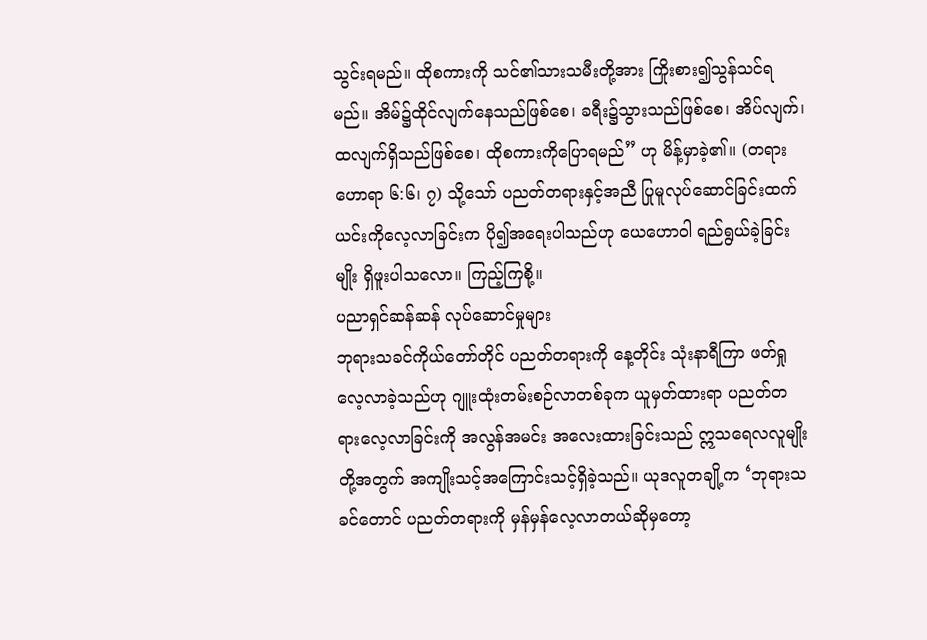သွင်းရမည်။ ထိုစကားကို သင်၏သားသမီးတို့အား ကြိုးစား၍သွန်သင်ရမည်။ အိမ်၌ထိုင်လျက်နေသည်ဖြစ်စေ၊ ခရီး၌သွားသည်ဖြစ်စေ၊ အိပ်လျက်၊ ထလျက်ရှိသည်ဖြစ်စေ၊ ထိုစကားကိုပြောရမည်” ဟု မိန့်မှာခဲ့၏။ (တရားဟောရာ ၆:၆၊ ၇) သို့သော် ပညတ်တရားနှင့်အညီ ပြုမူလုပ်ဆောင်ခြင်းထက် ယင်းကိုလေ့လာခြင်းက ပို၍အရေးပါသည်ဟု ယေဟောဝါ ရည်ရွယ်ခဲ့ခြင်းမျိုး ရှိဖူးပါသလော။ ကြည့်ကြစို့။
ပညာရှင်ဆန်ဆန် လုပ်ဆောင်မှုများ
ဘုရားသခင်ကိုယ်တော်တိုင် ပညတ်တရားကို နေ့တိုင်း သုံးနာရီကြာ ဖတ်ရှုလေ့လာခဲ့သည်ဟု ဂျူးထုံးတမ်းစဉ်လာတစ်ခုက ယူမှတ်ထားရာ ပညတ်တရားလေ့လာခြင်းကို အလွန်အမင်း အလေးထားခြင်းသည် ဣသရေလလူမျိုးတို့အတွက် အကျိုးသင့်အကြောင်းသင့်ရှိခဲ့သည်။ ယုဒလူတချို့က ‘ဘုရားသခင်တောင် ပညတ်တရားကို မှန်မှန်လေ့လာတယ်ဆိုမှတော့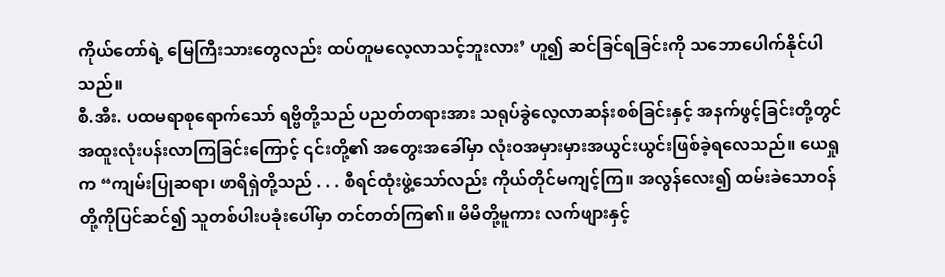ကိုယ်တော်ရဲ့ မြေကြီးသားတွေလည်း ထပ်တူမလေ့လာသင့်ဘူးလား’ ဟူ၍ ဆင်ခြင်ရခြင်းကို သဘောပေါက်နိုင်ပါသည်။
စီ.အီး. ပထမရာစုရောက်သော် ရဗ္ဗိတို့သည် ပညတ်တရားအား သရုပ်ခွဲလေ့လာဆန်းစစ်ခြင်းနှင့် အနက်ဖွင့်ခြင်းတို့တွင် အထူးလုံးပန်းလာကြခြင်းကြောင့် ၎င်းတို့၏ အတွေးအခေါ်မှာ လုံးဝအမှားမှားအယွင်းယွင်းဖြစ်ခဲ့ရလေသည်။ ယေရှုက “ကျမ်းပြုဆရာ၊ ဖာရိရှဲတို့သည် . . . စီရင်ထုံးဖွဲ့သော်လည်း ကိုယ်တိုင်မကျင့်ကြ။ အလွန်လေး၍ ထမ်းခဲသောဝန်တို့ကိုပြင်ဆင်၍ သူတစ်ပါးပခုံးပေါ်မှာ တင်တတ်ကြ၏။ မိမိတို့မူကား လက်ဖျားနှင့်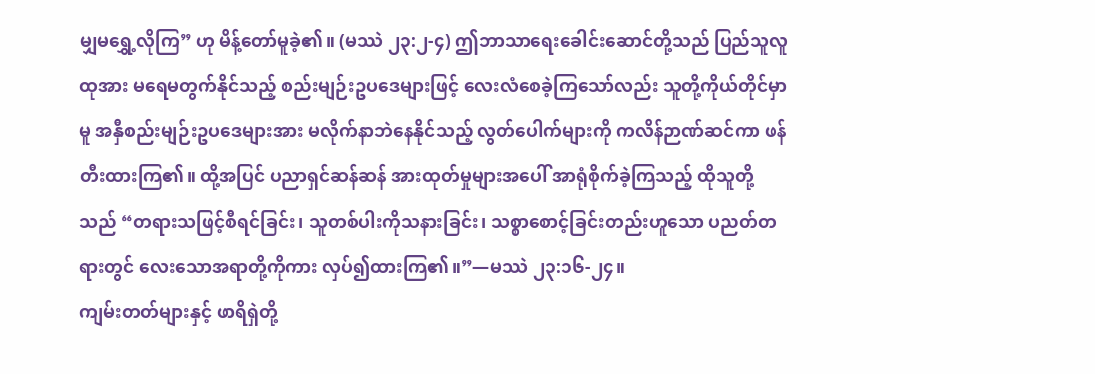မျှမရွှေ့လိုကြ” ဟု မိန့်တော်မူခဲ့၏။ (မဿဲ ၂၃:၂-၄) ဤဘာသာရေးခေါင်းဆောင်တို့သည် ပြည်သူလူထုအား မရေမတွက်နိုင်သည့် စည်းမျဉ်းဥပဒေများဖြင့် လေးလံစေခဲ့ကြသော်လည်း သူတို့ကိုယ်တိုင်မှာမူ အနှီစည်းမျဉ်းဥပဒေများအား မလိုက်နာဘဲနေနိုင်သည့် လွတ်ပေါက်များကို ကလိန်ဉာဏ်ဆင်ကာ ဖန်တီးထားကြ၏။ ထို့အပြင် ပညာရှင်ဆန်ဆန် အားထုတ်မှုများအပေါ် အာရုံစိုက်ခဲ့ကြသည့် ထိုသူတို့သည် “တရားသဖြင့်စီရင်ခြင်း၊ သူတစ်ပါးကိုသနားခြင်း၊ သစ္စာစောင့်ခြင်းတည်းဟူသော ပညတ်တရားတွင် လေးသောအရာတို့ကိုကား လှပ်၍ထားကြ၏။”—မဿဲ ၂၃:၁၆-၂၄။
ကျမ်းတတ်များနှင့် ဖာရိရှဲတို့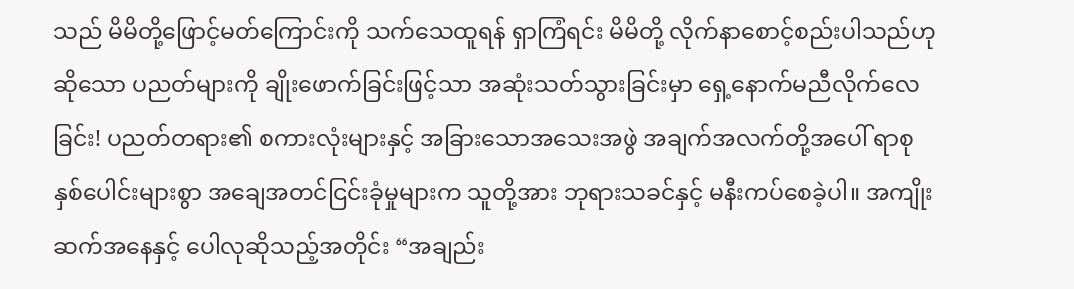သည် မိမိတို့ဖြောင့်မတ်ကြောင်းကို သက်သေထူရန် ရှာကြံရင်း မိမိတို့ လိုက်နာစောင့်စည်းပါသည်ဟုဆိုသော ပညတ်များကို ချိုးဖောက်ခြင်းဖြင့်သာ အဆုံးသတ်သွားခြင်းမှာ ရှေ့နောက်မညီလိုက်လေခြင်း! ပညတ်တရား၏ စကားလုံးများနှင့် အခြားသောအသေးအဖွဲ အချက်အလက်တို့အပေါ် ရာစုနှစ်ပေါင်းများစွာ အချေအတင်ငြင်းခုံမှုများက သူတို့အား ဘုရားသခင်နှင့် မနီးကပ်စေခဲ့ပါ။ အကျိုးဆက်အနေနှင့် ပေါလုဆိုသည့်အတိုင်း “အချည်း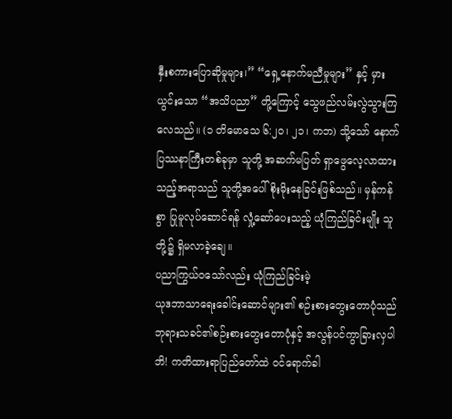နှီးစကားပြောဆိုမှုများ၊” “ရှေ့နောက်မညီမှုများ” နှင့် မှားယွင်းသော “အသိပညာ” တို့ကြောင့် သွေဖည်လမ်းလွဲသွားကြလေသည်။ (၁ တိမောသေ ၆:၂၀၊ ၂၁၊ ကဘ) သို့သော် နောက်ပြဿနာကြီးတစ်ခုမှာ သူတို့ အဆက်မပြတ် ရှာဖွေလေ့လာထားသည့်အရာသည် သူတို့အပေါ် စိုးမိုးနေခြင်းဖြစ်သည်။ မှန်ကန်စွာ ပြုမူလုပ်ဆောင်ရန် လှုံ့ဆော်ပေးသည့် ယုံကြည်ခြင်းမျိုး သူတို့၌ ရှိမလာခဲ့ချေ။
ပညာကြွယ်ဝသော်လည်း ယုံကြည်ခြင်းမဲ့
ယုဒဘာသာရေးခေါင်းဆောင်များ၏ စဉ်းစားတွေးတောပုံသည် ဘုရားသခင်၏စဉ်းစားတွေးတောပုံနှင့် အလွန်ပင်ကွာခြားလှပါဘိ! ကတိထားရာပြည်တော်ထဲ ဝင်ရောက်ခါ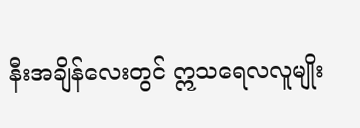နီးအချိန်လေးတွင် ဣသရေလလူမျိုး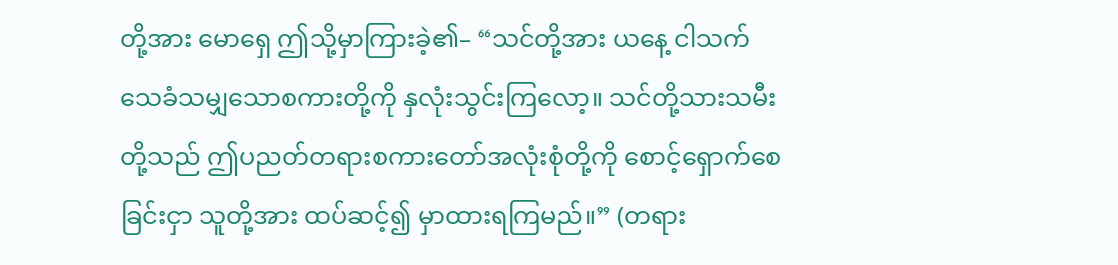တို့အား မောရှေ ဤသို့မှာကြားခဲ့၏– “သင်တို့အား ယနေ့ ငါသက်သေခံသမျှသောစကားတို့ကို နှလုံးသွင်းကြလော့။ သင်တို့သားသမီးတို့သည် ဤပညတ်တရားစကားတော်အလုံးစုံတို့ကို စောင့်ရှောက်စေခြင်းငှာ သူတို့အား ထပ်ဆင့်၍ မှာထားရကြမည်။” (တရား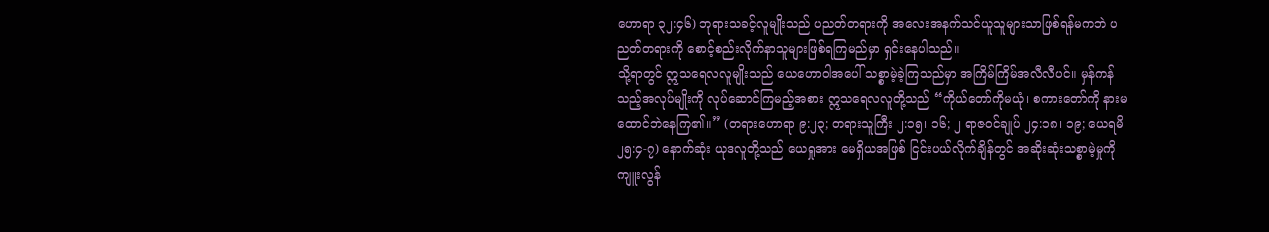ဟောရာ ၃၂:၄၆) ဘုရားသခင့်လူမျိုးသည် ပညတ်တရားကို အလေးအနက်သင်ယူသူများသာဖြစ်ရန်မကဘဲ ပညတ်တရားကို စောင့်စည်းလိုက်နာသူများဖြစ်ရကြမည်မှာ ရှင်းနေပါသည်။
သို့ရာတွင် ဣသရေလလူမျိုးသည် ယေဟောဝါအပေါ် သစ္စာမဲ့ခဲ့ကြသည်မှာ အကြိမ်ကြိမ်အလီလီပင်။ မှန်ကန်သည့်အလုပ်မျိုးကို လုပ်ဆောင်ကြမည့်အစား ဣသရေလလူတို့သည် “ကိုယ်တော်ကိုမယုံ၊ စကားတော်ကို နားမထောင်ဘဲနေကြ၏။” (တရားဟောရာ ၉:၂၃; တရားသူကြီး ၂:၁၅၊ ၁၆; ၂ ရာဇဝင်ချုပ် ၂၄:၁၈၊ ၁၉; ယေရမိ ၂၅:၄-၇) နောက်ဆုံး ယုဒလူတို့သည် ယေရှုအား မေရှိယအဖြစ် ငြင်းပယ်လိုက်ချိန်တွင် အဆိုးဆုံးသစ္စာမဲ့မှုကို ကျူးလွန်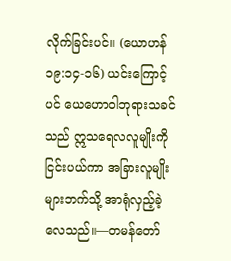လိုက်ခြင်းပင်။ (ယောဟန် ၁၉:၁၄-၁၆) ယင်းကြောင့်ပင် ယေဟောဝါဘုရားသခင်သည် ဣသရေလလူမျိုးကို ငြင်းပယ်ကာ အခြားလူမျိုးများဘက်သို့ အာရုံလှည့်ခဲ့လေသည်။—တမန်တော်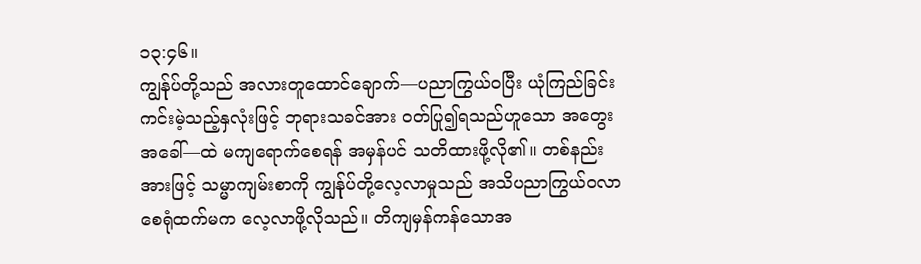၁၃:၄၆။
ကျွန်ုပ်တို့သည် အလားတူထောင်ချောက်—ပညာကြွယ်ဝပြီး ယုံကြည်ခြင်းကင်းမဲ့သည့်နှလုံးဖြင့် ဘုရားသခင်အား ဝတ်ပြု၍ရသည်ဟူသော အတွေးအခေါ်—ထဲ မကျရောက်စေရန် အမှန်ပင် သတိထားဖို့လို၏။ တစ်နည်းအားဖြင့် သမ္မာကျမ်းစာကို ကျွန်ုပ်တို့လေ့လာမှုသည် အသိပညာကြွယ်ဝလာစေရုံထက်မက လေ့လာဖို့လိုသည်။ တိကျမှန်ကန်သောအ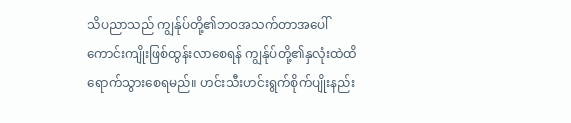သိပညာသည် ကျွန်ုပ်တို့၏ဘဝအသက်တာအပေါ် ကောင်းကျိုးဖြစ်ထွန်းလာစေရန် ကျွန်ုပ်တို့၏နှလုံးထဲထိ ရောက်သွားစေရမည်။ ဟင်းသီးဟင်းရွက်စိုက်ပျိုးနည်း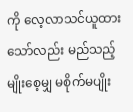ကို လေ့လာသင်ယူထားသော်လည်း မည်သည့်မျိုးစေ့မျှ မစိုက်မပျိုး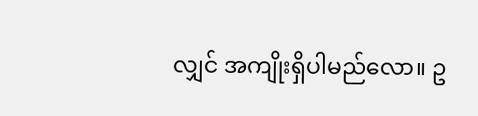လျှင် အကျိုးရှိပါမည်လော။ ဥ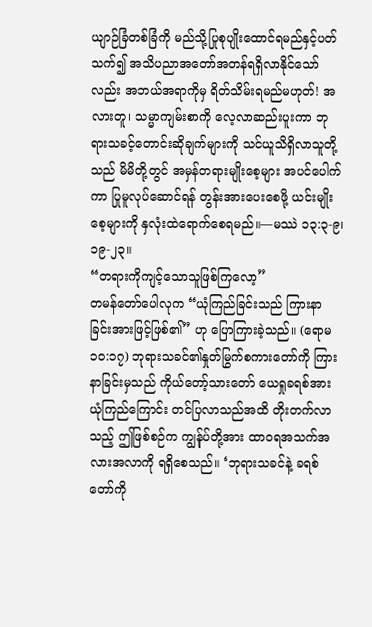ယျာဉ်ခြံတစ်ခြံကို မည်သို့ပြုစုပျိုးထောင်ရမည်နှင့်ပတ်သက်၍ အသိပညာအတော်အတန်ရရှိလာနိုင်သော်လည်း အဘယ်အရာကိုမှ ရိတ်သိမ်းရမည်မဟုတ်! အလားတူ၊ သမ္မာကျမ်းစာကို လေ့လာဆည်းပူးကာ ဘုရားသခင့်တောင်းဆိုချက်များကို သင်ယူသိရှိလာသူတို့သည် မိမိတို့တွင် အမှန်တရားမျိုးစေ့များ အပင်ပေါက်ကာ ပြုမူလုပ်ဆောင်ရန် တွန်းအားပေးစေဖို့ ယင်းမျိုးစေ့များကို နှလုံးထဲရောက်စေရမည်။—မဿဲ ၁၃:၃-၉၊ ၁၉-၂၃။
“တရားကိုကျင့်သောသူဖြစ်ကြလော့”
တမန်တော်ပေါလုက “ယုံကြည်ခြင်းသည် ကြားနာခြင်းအားဖြင့်ဖြစ်၏” ဟု ပြောကြားခဲ့သည်။ (ရောမ ၁၀:၁၇) ဘုရားသခင်၏နှုတ်မြွက်စကားတော်ကို ကြားနာခြင်းမှသည် ကိုယ်တော့်သားတော် ယေရှုခရစ်အား ယုံကြည်ကြောင်း တင်ပြလာသည်အထိ တိုးတက်လာသည့် ဤဖြစ်စဉ်က ကျွန်ုပ်တို့အား ထာဝရအသက်အလားအလာကို ရရှိစေသည်။ ‘ဘုရားသခင်နဲ့ ခရစ်တော်ကို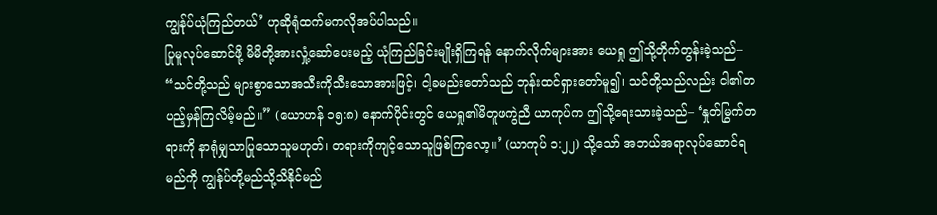ကျွန်ုပ်ယုံကြည်တယ်’ ဟုဆိုရုံထက်မကလိုအပ်ပါသည်။
ပြုမူလုပ်ဆောင်ဖို့ မိမိတို့အားလှုံ့ဆော်ပေးမည့် ယုံကြည်ခြင်းမျိုးရှိကြရန် နောက်လိုက်များအား ယေရှု ဤသို့တိုက်တွန်းခဲ့သည်– “သင်တို့သည် များစွာသောအသီးကိုသီးသောအားဖြင့်၊ ငါ့ခမည်းတော်သည် ဘုန်းထင်ရှားတော်မူ၍၊ သင်တို့သည်လည်း ငါ၏တပည့်မှန်ကြလိမ့်မည်။” (ယောဟန် ၁၅:၈) နောက်ပိုင်းတွင် ယေရှု၏မိတူဖကွဲညီ ယာကုပ်က ဤသို့ရေးသားခဲ့သည်– ‘နှုတ်မြွက်တရားကို နာရုံမျှသာပြုသောသူမဟုတ်၊ တရားကိုကျင့်သောသူဖြစ်ကြလော့။’ (ယာကုပ် ၁:၂၂) သို့သော် အဘယ်အရာလုပ်ဆောင်ရမည်ကို ကျွန်ုပ်တို့မည်သို့သိနိုင်မည်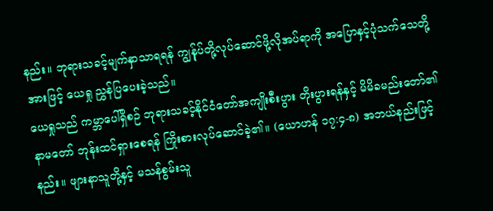နည်း။ ဘုရားသခင့်မျက်နှာသာရရန် ကျွန်ုပ်တို့လုပ်ဆောင်ဖို့လိုအပ်ရာကို အပြောနှင့်ပုံသက်သေတို့အားဖြင့် ယေရှု ညွှန်ပြပေးခဲ့သည်။
ယေရှုသည် ကမ္ဘာပေါ်ရှိစဉ် ဘုရားသခင့်နိုင်ငံတော်အကျိုးစီးပွား တိုးပွားရန်နှင့် မိမိခမည်းတော်၏နာမတော် ဘုန်းထင်ရှားစေရန် ကြိုးစားလုပ်ဆောင်ခဲ့၏။ (ယောဟန် ၁၇:၄-၈) အဘယ်နည်းဖြင့်နည်း။ ဖျားနာသူတို့နှင့် မသန်စွမ်းသူ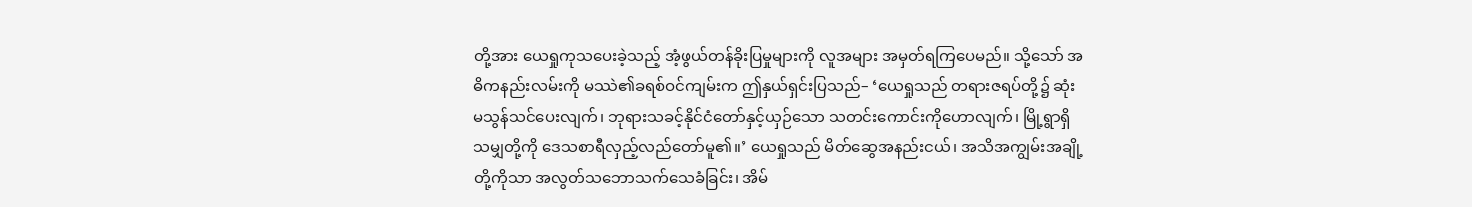တို့အား ယေရှုကုသပေးခဲ့သည့် အံ့ဖွယ်တန်ခိုးပြမှုများကို လူအများ အမှတ်ရကြပေမည်။ သို့သော် အဓိကနည်းလမ်းကို မဿဲ၏ခရစ်ဝင်ကျမ်းက ဤနှယ်ရှင်းပြသည်– ‘ယေရှုသည် တရားဇရပ်တို့၌ ဆုံးမသွန်သင်ပေးလျက်၊ ဘုရားသခင့်နိုင်ငံတော်နှင့်ယှဉ်သော သတင်းကောင်းကိုဟောလျက်၊ မြို့ရွာရှိသမျှတို့ကို ဒေသစာရီလှည့်လည်တော်မူ၏။’ ယေရှုသည် မိတ်ဆွေအနည်းငယ်၊ အသိအကျွမ်းအချို့တို့ကိုသာ အလွတ်သဘောသက်သေခံခြင်း၊ အိမ်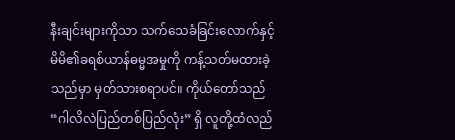နီးချင်းများကိုသာ သက်သေခံခြင်းလောက်နှင့် မိမိ၏ခရစ်ယာန်ဓမ္မအမှုကို ကန့်သတ်မထားခဲ့သည်မှာ မှတ်သားစရာပင်။ ကိုယ်တော်သည် “ဂါလိလဲပြည်တစ်ပြည်လုံး” ရှိ လူတို့ထံလည်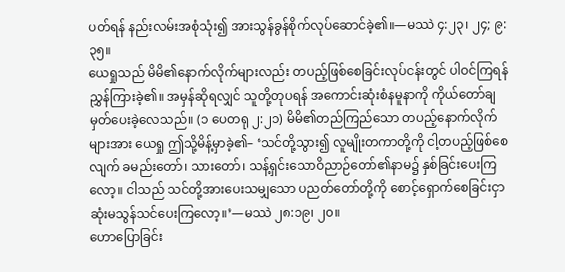ပတ်ရန် နည်းလမ်းအစုံသုံး၍ အားသွန်ခွန်စိုက်လုပ်ဆောင်ခဲ့၏။—မဿဲ ၄:၂၃၊ ၂၄; ၉:၃၅။
ယေရှုသည် မိမိ၏နောက်လိုက်များလည်း တပည့်ဖြစ်စေခြင်းလုပ်ငန်းတွင် ပါဝင်ကြရန် ညွှန်ကြားခဲ့၏။ အမှန်ဆိုရလျှင် သူတို့တုပရန် အကောင်းဆုံးစံနမူနာကို ကိုယ်တော်ချမှတ်ပေးခဲ့လေသည်။ (၁ ပေတရု ၂:၂၁) မိမိ၏တည်ကြည်သော တပည့်နောက်လိုက်များအား ယေရှု ဤသို့မိန့်မှာခဲ့၏– ‘သင်တို့သွား၍ လူမျိုးတကာတို့ကို ငါ့တပည့်ဖြစ်စေလျက် ခမည်းတော်၊ သားတော်၊ သန့်ရှင်းသောဝိညာဉ်တော်၏နာမ၌ နှစ်ခြင်းပေးကြလော့။ ငါသည် သင်တို့အားပေးသမျှသော ပညတ်တော်တို့ကို စောင့်ရှောက်စေခြင်းငှာ ဆုံးမသွန်သင်ပေးကြလော့။’—မဿဲ ၂၈:၁၉၊ ၂၀။
ဟောပြောခြင်း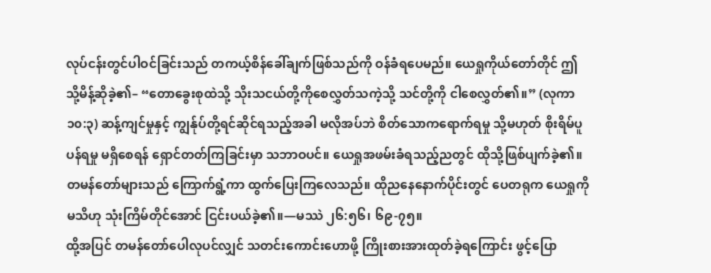လုပ်ငန်းတွင်ပါဝင်ခြင်းသည် တကယ့်စိန်ခေါ်ချက်ဖြစ်သည်ကို ဝန်ခံရပေမည်။ ယေရှုကိုယ်တော်တိုင် ဤသို့မိန့်ဆိုခဲ့၏– “တောခွေးစုထဲသို့ သိုးသငယ်တို့ကိုစေလွှတ်သကဲ့သို့ သင်တို့ကို ငါစေလွှတ်၏။” (လုကာ ၁၀:၃) ဆန့်ကျင်မှုနှင့် ကျွန်ုပ်တို့ရင်ဆိုင်ရသည့်အခါ မလိုအပ်ဘဲ စိတ်သောကရောက်ရမှု သို့မဟုတ် စိုးရိမ်ပူပန်ရမှု မရှိစေရန် ရှောင်တတ်ကြခြင်းမှာ သဘာဝပင်။ ယေရှုအဖမ်းခံရသည့်ညတွင် ထိုသို့ဖြစ်ပျက်ခဲ့၏။ တမန်တော်များသည် ကြောက်ရွံ့ကာ ထွက်ပြေးကြလေသည်။ ထိုညနေနောက်ပိုင်းတွင် ပေတရုက ယေရှုကိုမသိဟု သုံးကြိမ်တိုင်အောင် ငြင်းပယ်ခဲ့၏။—မဿဲ ၂၆:၅၆၊ ၆၉-၇၅။
ထို့အပြင် တမန်တော်ပေါလုပင်လျှင် သတင်းကောင်းဟောဖို့ ကြိုးစားအားထုတ်ခဲ့ရကြောင်း ဖွင့်ပြော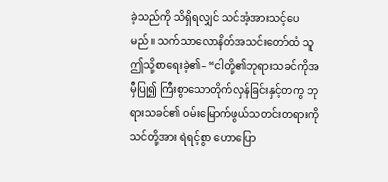ခဲ့သည်ကို သိရှိရလျှင် သင်အံ့အားသင့်ပေမည်။ သက်သာလောနိတ်အသင်းတော်ထံ သူ ဤသို့စာရေးခဲ့၏– “ငါတို့၏ဘုရားသခင်ကိုအမှီပြု၍ ကြီးစွာသောတိုက်လှန်ခြင်းနှင့်တကွ ဘုရားသခင်၏ ဝမ်းမြောက်ဖွယ်သတင်းတရားကို သင်တို့အား ရဲရင့်စွာ ဟောပြော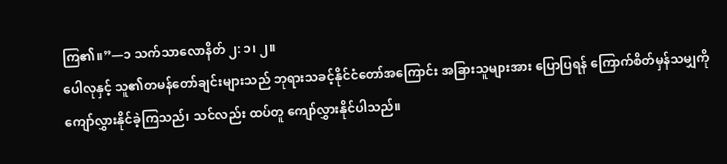ကြ၏။”—၁ သက်သာလောနိတ် ၂: ၁၊ ၂။
ပေါလုနှင့် သူ၏တမန်တော်ချင်းများသည် ဘုရားသခင့်နိုင်ငံတော်အကြောင်း အခြားသူများအား ပြောပြရန် ကြောက်စိတ်မှန်သမျှကို ကျော်လွှားနိုင်ခဲ့ကြသည်၊ သင်လည်း ထပ်တူ ကျော်လွှားနိုင်ပါသည်။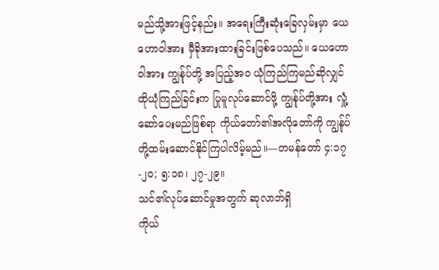မည်သို့အားဖြင့်နည်း။ အရေးကြီးဆုံးခြေလှမ်းမှာ ယေဟောဝါအား မှီခိုအားထားခြင်းဖြစ်ပေသည်။ ယေဟောဝါအား ကျွန်ုပ်တို့ အပြည့်အဝ ယုံကြည်ကြမည်ဆိုလျှင် ထိုယုံကြည်ခြင်းက ပြုမူလုပ်ဆောင်ဖို့ ကျွန်ုပ်တို့အား လှုံ့ဆော်ပေးမည်ဖြစ်ရာ ကိုယ်တော်၏အလိုတော်ကို ကျွန်ုပ်တို့ထမ်းဆောင်နိုင်ကြပါလိမ့်မည်။—တမန်တော် ၄:၁၇-၂၀; ၅:၁၈၊ ၂၇-၂၉။
သင်၏လုပ်ဆောင်မှုအတွက် ဆုလာဘ်ရှိ
ကိုယ်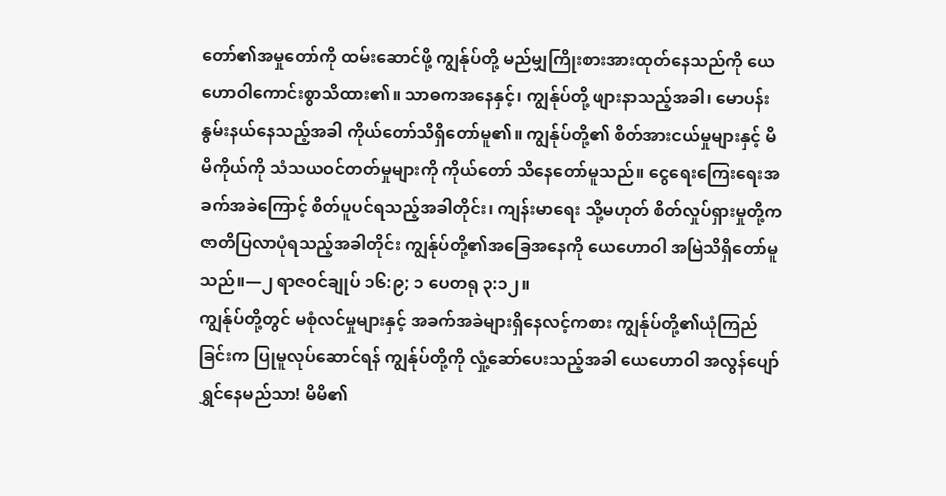တော်၏အမှုတော်ကို ထမ်းဆောင်ဖို့ ကျွန်ုပ်တို့ မည်မျှကြိုးစားအားထုတ်နေသည်ကို ယေဟောဝါကောင်းစွာသိထား၏။ သာဓကအနေနှင့်၊ ကျွန်ုပ်တို့ ဖျားနာသည့်အခါ၊ မောပန်းနွမ်းနယ်နေသည့်အခါ ကိုယ်တော်သိရှိတော်မူ၏။ ကျွန်ုပ်တို့၏ စိတ်အားငယ်မှုများနှင့် မိမိကိုယ်ကို သံသယဝင်တတ်မှုများကို ကိုယ်တော် သိနေတော်မူသည်။ ငွေရေးကြေးရေးအခက်အခဲကြောင့် စိတ်ပူပင်ရသည့်အခါတိုင်း၊ ကျန်းမာရေး သို့မဟုတ် စိတ်လှုပ်ရှားမှုတို့က ဇာတိပြလာပုံရသည့်အခါတိုင်း ကျွန်ုပ်တို့၏အခြေအနေကို ယေဟောဝါ အမြဲသိရှိတော်မူသည်။—၂ ရာဇဝင်ချုပ် ၁၆:၉; ၁ ပေတရု ၃:၁၂။
ကျွန်ုပ်တို့တွင် မစုံလင်မှုများနှင့် အခက်အခဲများရှိနေလင့်ကစား ကျွန်ုပ်တို့၏ယုံကြည်ခြင်းက ပြုမူလုပ်ဆောင်ရန် ကျွန်ုပ်တို့ကို လှုံ့ဆော်ပေးသည့်အခါ ယေဟောဝါ အလွန်ပျော်ရွှင်နေမည်သာ! မိမိ၏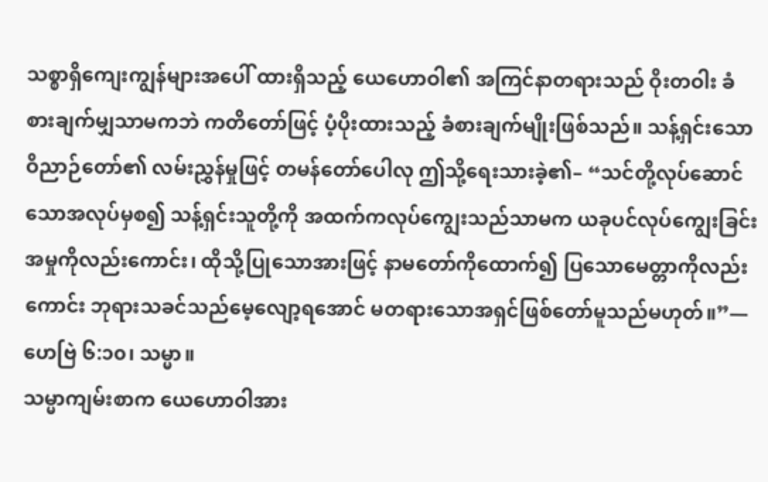သစ္စာရှိကျေးကျွန်များအပေါ် ထားရှိသည့် ယေဟောဝါ၏ အကြင်နာတရားသည် ဝိုးတဝါး ခံစားချက်မျှသာမကဘဲ ကတိတော်ဖြင့် ပံ့ပိုးထားသည့် ခံစားချက်မျိုးဖြစ်သည်။ သန့်ရှင်းသောဝိညာဉ်တော်၏ လမ်းညွှန်မှုဖြင့် တမန်တော်ပေါလု ဤသို့ရေးသားခဲ့၏– “သင်တို့လုပ်ဆောင်သောအလုပ်မှစ၍ သန့်ရှင်းသူတို့ကို အထက်ကလုပ်ကျွေးသည်သာမက ယခုပင်လုပ်ကျွေးခြင်းအမှုကိုလည်းကောင်း၊ ထိုသို့ပြုသောအားဖြင့် နာမတော်ကိုထောက်၍ ပြသောမေတ္တာကိုလည်းကောင်း ဘုရားသခင်သည်မေ့လျော့ရအောင် မတရားသောအရှင်ဖြစ်တော်မူသည်မဟုတ်။”—ဟေဗြဲ ၆:၁၀၊ သမ္မာ။
သမ္မာကျမ်းစာက ယေဟောဝါအား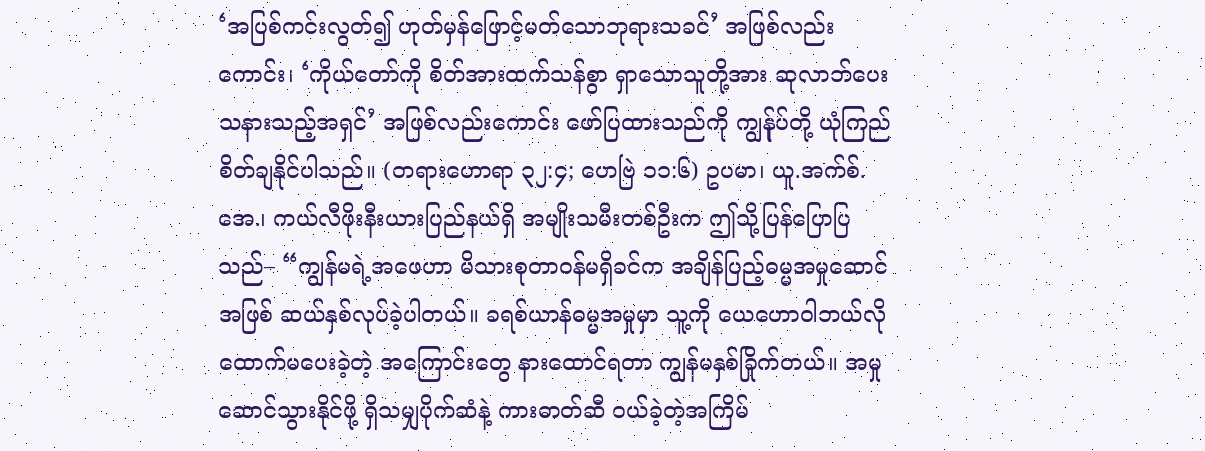‘အပြစ်ကင်းလွတ်၍ ဟုတ်မှန်ဖြောင့်မတ်သောဘုရားသခင်’ အဖြစ်လည်းကောင်း၊ ‘ကိုယ်တော်ကို စိတ်အားထက်သန်စွာ ရှာသောသူတို့အား ဆုလာဘ်ပေးသနားသည့်အရှင်’ အဖြစ်လည်းကောင်း ဖော်ပြထားသည်ကို ကျွန်ုပ်တို့ ယုံကြည်စိတ်ချနိုင်ပါသည်။ (တရားဟောရာ ၃၂:၄; ဟေဗြဲ ၁၁:၆) ဥပမာ၊ ယူ.အက်စ်.အေ.၊ ကယ်လီဖိုးနီးယားပြည်နယ်ရှိ အမျိုးသမီးတစ်ဦးက ဤသို့ပြန်ပြောပြသည်– “ကျွန်မရဲ့အဖေဟာ မိသားစုတာဝန်မရှိခင်က အချိန်ပြည့်ဓမ္မအမှုဆောင်အဖြစ် ဆယ်နှစ်လုပ်ခဲ့ပါတယ်။ ခရစ်ယာန်ဓမ္မအမှုမှာ သူ့ကို ယေဟောဝါဘယ်လိုထောက်မပေးခဲ့တဲ့ အကြောင်းတွေ နားထောင်ရတာ ကျွန်မနှစ်ခြိုက်တယ်။ အမှုဆောင်သွားနိုင်ဖို့ ရှိသမျှပိုက်ဆံနဲ့ ကားဓာတ်ဆီ ဝယ်ခဲ့တဲ့အကြိမ်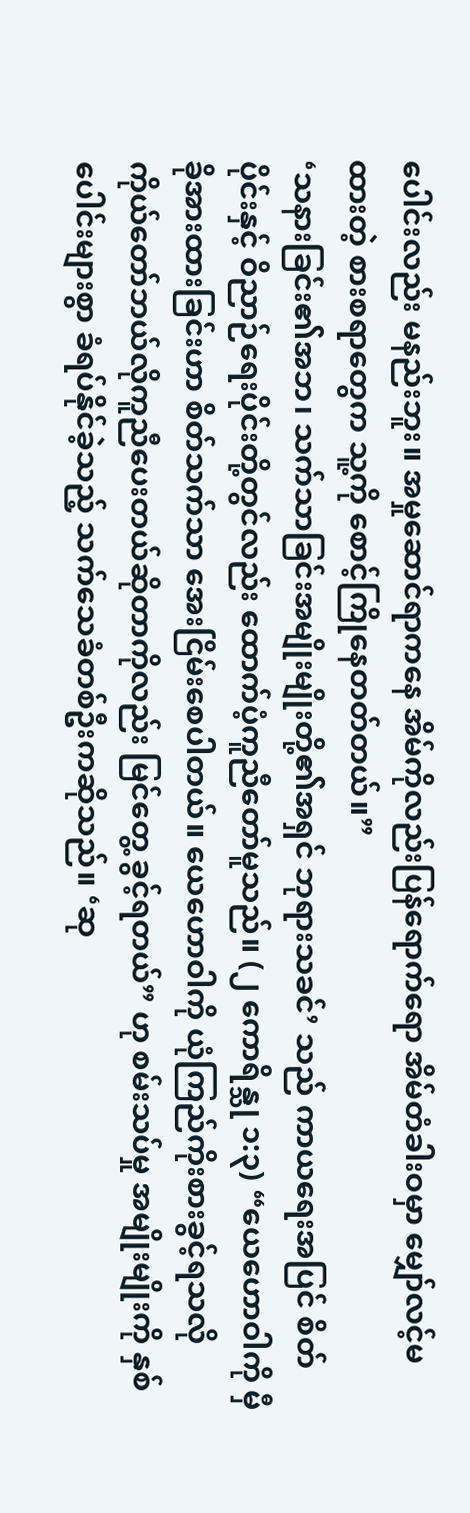ပေါင်းလည်း မနည်းဘူး။ အမှုဆောင်ရာကနေ အိမ်ကိုလည်းပြန်ရောက်ရော အိမ်တံခါးဝမှာ မျှော်လင့်မထားတဲ့ စားစရာတွေက သူ့ကို စောင့်ကြိုနေတတ်တယ်။”
‘သနားခြင်း၏အဘ၊ သက်သာခြင်းအမျိုးမျိုးတို့၏အရှင် ဘုရားသခင်’ သည် ကာယရေးအပြင် စိတ်ပိုင်းနှင့် ဝိညာဉ်ရေးပိုင်းတို့တွင်လည်း ထောက်ပံ့ကူညီတော်မူသည်။ (၂ ကောရိန္သု ၁:၃) “ယေဟောဝါကို မှီခိုအားထားခြင်းဟာ စိတ်သက်သာ အေးငြိမ်းစေပါတယ်။ ယေဟောဝါကို ယုံကြည်ကိုးစားခွင့်ရသလို ကိုယ်တော်ဘယ်လိုကူညီပေးတယ်ဆိုတာကိုလည်း မြင်တွေ့ ခွင့်ရတယ်” ဟု စမ်းသပ်မှု အမျိုးမျိုးကို နှစ်ပေါင်းများစွာ ခံရပ်နိုင်ခဲ့သည့် သက်သေခံတစ်ဦးကဆိုသည်။ ‘ဆု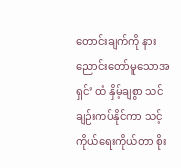တောင်းချက်ကို နားညောင်းတော်မူသောအရှင်’ ထံ နှိမ့်ချစွာ သင်ချဉ်းကပ်နိုင်ကာ သင့်ကိုယ်ရေးကိုယ်တာ စိုး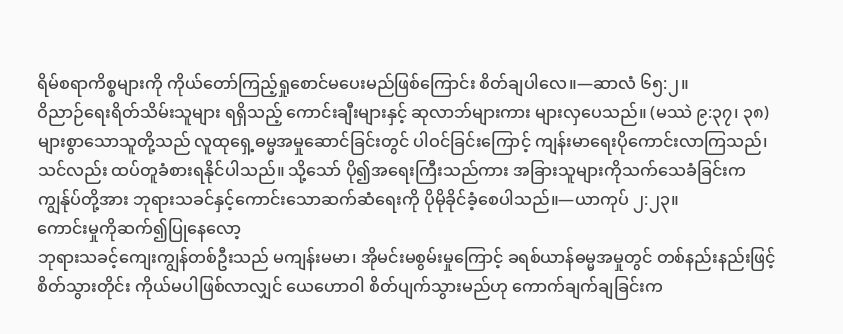ရိမ်စရာကိစ္စများကို ကိုယ်တော်ကြည့်ရှုစောင်မပေးမည်ဖြစ်ကြောင်း စိတ်ချပါလေ။—ဆာလံ ၆၅:၂။
ဝိညာဉ်ရေးရိတ်သိမ်းသူများ ရရှိသည့် ကောင်းချီးများနှင့် ဆုလာဘ်များကား များလှပေသည်။ (မဿဲ ၉:၃၇၊ ၃၈) များစွာသောသူတို့သည် လူထုရှေ့ဓမ္မအမှုဆောင်ခြင်းတွင် ပါဝင်ခြင်းကြောင့် ကျန်းမာရေးပိုကောင်းလာကြသည်၊ သင်လည်း ထပ်တူခံစားရနိုင်ပါသည်။ သို့သော် ပို၍အရေးကြီးသည်ကား အခြားသူများကိုသက်သေခံခြင်းက ကျွန်ုပ်တို့အား ဘုရားသခင်နှင့်ကောင်းသောဆက်ဆံရေးကို ပိုမိုခိုင်ခံ့စေပါသည်။—ယာကုပ် ၂:၂၃။
ကောင်းမှုကိုဆက်၍ပြုနေလော့
ဘုရားသခင့်ကျေးကျွန်တစ်ဦးသည် မကျန်းမမာ၊ အိုမင်းမစွမ်းမှုကြောင့် ခရစ်ယာန်ဓမ္မအမှုတွင် တစ်နည်းနည်းဖြင့် စိတ်သွားတိုင်း ကိုယ်မပါဖြစ်လာလျှင် ယေဟောဝါ စိတ်ပျက်သွားမည်ဟု ကောက်ချက်ချခြင်းက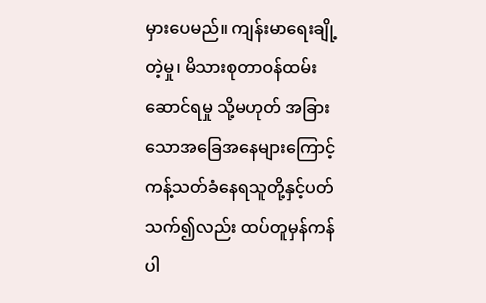မှားပေမည်။ ကျန်းမာရေးချို့တဲ့မှု၊ မိသားစုတာဝန်ထမ်းဆောင်ရမှု သို့မဟုတ် အခြားသောအခြေအနေများကြောင့် ကန့်သတ်ခံနေရသူတို့နှင့်ပတ်သက်၍လည်း ထပ်တူမှန်ကန်ပါ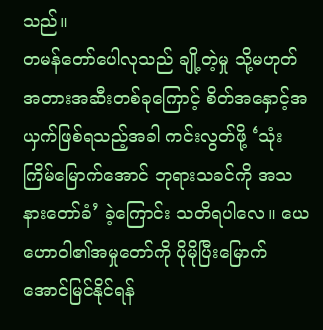သည်။
တမန်တော်ပေါလုသည် ချို့တဲ့မှု သို့မဟုတ် အတားအဆီးတစ်ခုကြောင့် စိတ်အနှောင့်အယှက်ဖြစ်ရသည့်အခါ ကင်းလွတ်ဖို့ ‘သုံးကြိမ်မြောက်အောင် ဘုရားသခင်ကို အသနားတော်ခံ’ ခဲ့ကြောင်း သတိရပါလေ။ ယေဟောဝါ၏အမှုတော်ကို ပိုမိုပြီးမြောက်အောင်မြင်နိုင်ရန်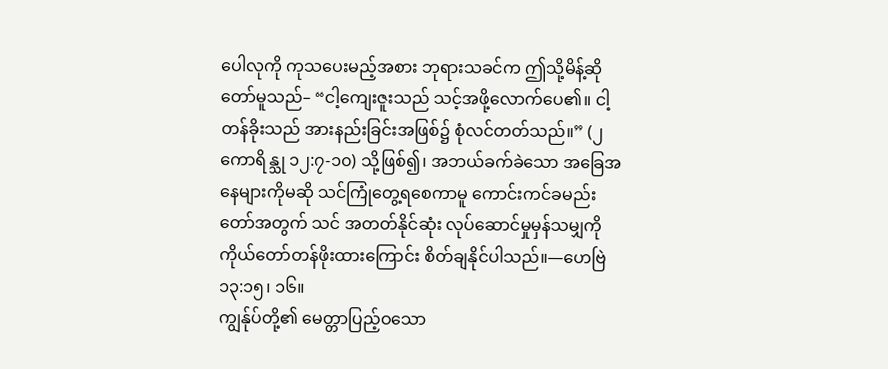ပေါလုကို ကုသပေးမည့်အစား ဘုရားသခင်က ဤသို့မိန့်ဆိုတော်မူသည်– “ငါ့ကျေးဇူးသည် သင့်အဖို့လောက်ပေ၏။ ငါ့တန်ခိုးသည် အားနည်းခြင်းအဖြစ်၌ စုံလင်တတ်သည်။” (၂ ကောရိန္သု ၁၂:၇-၁၀) သို့ဖြစ်၍၊ အဘယ်ခက်ခဲသော အခြေအနေများကိုမဆို သင်ကြုံတွေ့ရစေကာမူ ကောင်းကင်ခမည်းတော်အတွက် သင် အတတ်နိုင်ဆုံး လုပ်ဆောင်မှုမှန်သမျှကို ကိုယ်တော်တန်ဖိုးထားကြောင်း စိတ်ချနိုင်ပါသည်။—ဟေဗြဲ ၁၃:၁၅၊ ၁၆။
ကျွန်ုပ်တို့၏ မေတ္တာပြည့်ဝသော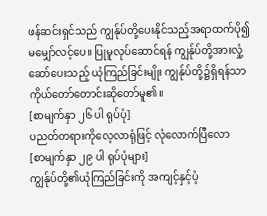ဖန်ဆင်းရှင်သည် ကျွန်ုပ်တို့ပေးနိုင်သည့်အရာထက်ပို၍ မမျှော်လင့်ပေ။ ပြုမူလုပ်ဆောင်ရန် ကျွန်ုပ်တို့အားလှုံ့ဆော်ပေးသည့် ယုံကြည်ခြင်းမျိုး ကျွန်ုပ်တို့၌ရှိရန်သာ ကိုယ်တော်တောင်းဆိုတော်မူ၏။
[စာမျက်နှာ ၂၆ ပါ ရုပ်ပုံ]
ပညတ်တရားကိုလေ့လာရုံဖြင့် လုံလောက်ပြီလော
[စာမျက်နှာ ၂၉ ပါ ရုပ်ပုံများ]
ကျွန်ုပ်တို့၏ယုံကြည်ခြင်းကို အကျင့်နှင့်ပံ့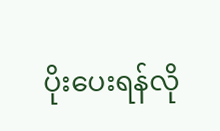ပိုးပေးရန်လို